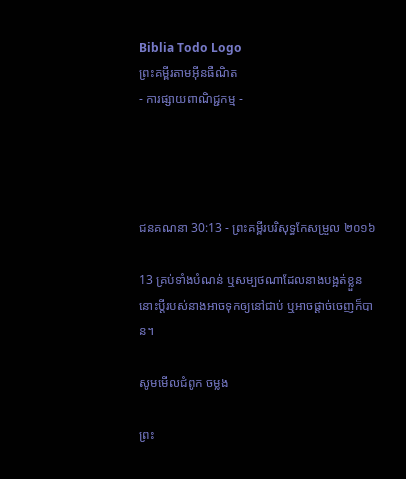Biblia Todo Logo
ព្រះគម្ពីរតាមអ៊ីនធឺណិត
- ការផ្សាយពាណិជ្ជកម្ម -




ជន‌គណនា 30:13 - ព្រះគម្ពីរបរិសុទ្ធកែសម្រួល ២០១៦

13 គ្រប់ទាំងបំណន់ ឬសម្បថណាដែលនាងបង្អត់ខ្លួន នោះប្តីរបស់នាងអាចទុកឲ្យនៅជាប់ ឬអាចផ្តាច់ចេញក៏បាន។

សូមមើលជំពូក ចម្លង

ព្រះ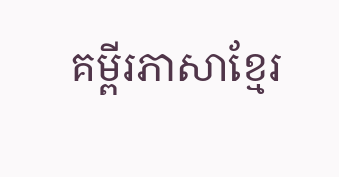គម្ពីរភាសាខ្មែរ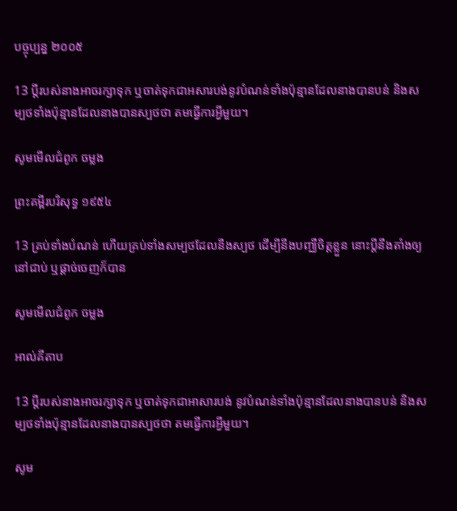បច្ចុប្បន្ន ២០០៥

13 ប្ដីរបស់នាងអាចរក្សាទុក ឬចាត់ទុកជាអសារ‌បង់នូវបំណន់ទាំងប៉ុន្មានដែលនាងបានបន់ និងសម្បថទាំងប៉ុន្មានដែលនាងបានស្បថថា តមធ្វើការអ្វីមួយ។

សូមមើលជំពូក ចម្លង

ព្រះគម្ពីរបរិសុទ្ធ ១៩៥៤

13 គ្រប់ទាំងបំណន់ ហើយគ្រប់ទាំងសម្បថដែលនឹងស្បថ ដើម្បីនឹងបញ្ឈឺចិត្តខ្លួន នោះប្ដីនឹងតាំងឲ្យនៅជាប់ ឬផ្តាច់ចេញក៏បាន

សូមមើលជំពូក ចម្លង

អាល់គីតាប

13 ប្ដីរបស់នាងអាចរក្សាទុក ឬចាត់ទុកជាអាសារបង់ នូវបំណន់ទាំងប៉ុន្មានដែលនាងបានបន់ និងសម្បថទាំងប៉ុន្មានដែលនាងបានស្បថថា តមធ្វើការអ្វីមួយ។

សូម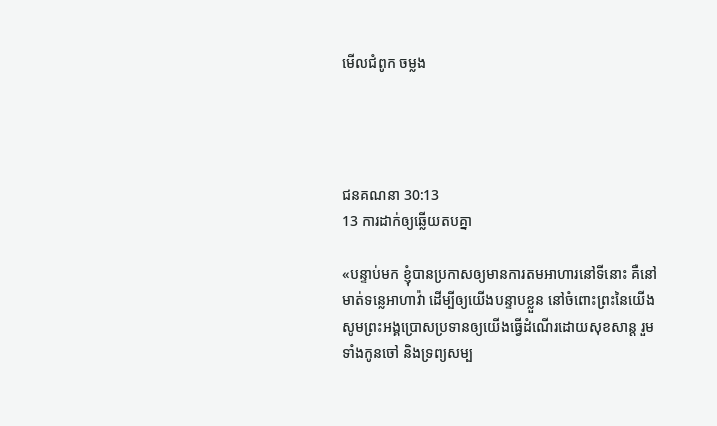មើលជំពូក ចម្លង




ជន‌គណនា 30:13
13 ការដាក់ឲ្យឆ្លើយតបគ្នា

«បន្ទាប់មក ខ្ញុំបានប្រកាសឲ្យមានការតមអាហារនៅទីនោះ គឺនៅមាត់ទន្លេអា‌ហាវ៉ា ដើម្បីឲ្យយើងបន្ទាបខ្លួន នៅចំពោះព្រះនៃយើង សូមព្រះ‌អង្គប្រោសប្រទានឲ្យយើងធ្វើដំណើរដោយសុខសាន្ត រួមទាំងកូនចៅ និងទ្រព្យសម្ប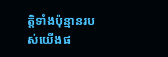ត្តិទាំងប៉ុន្មានរបស់យើងផ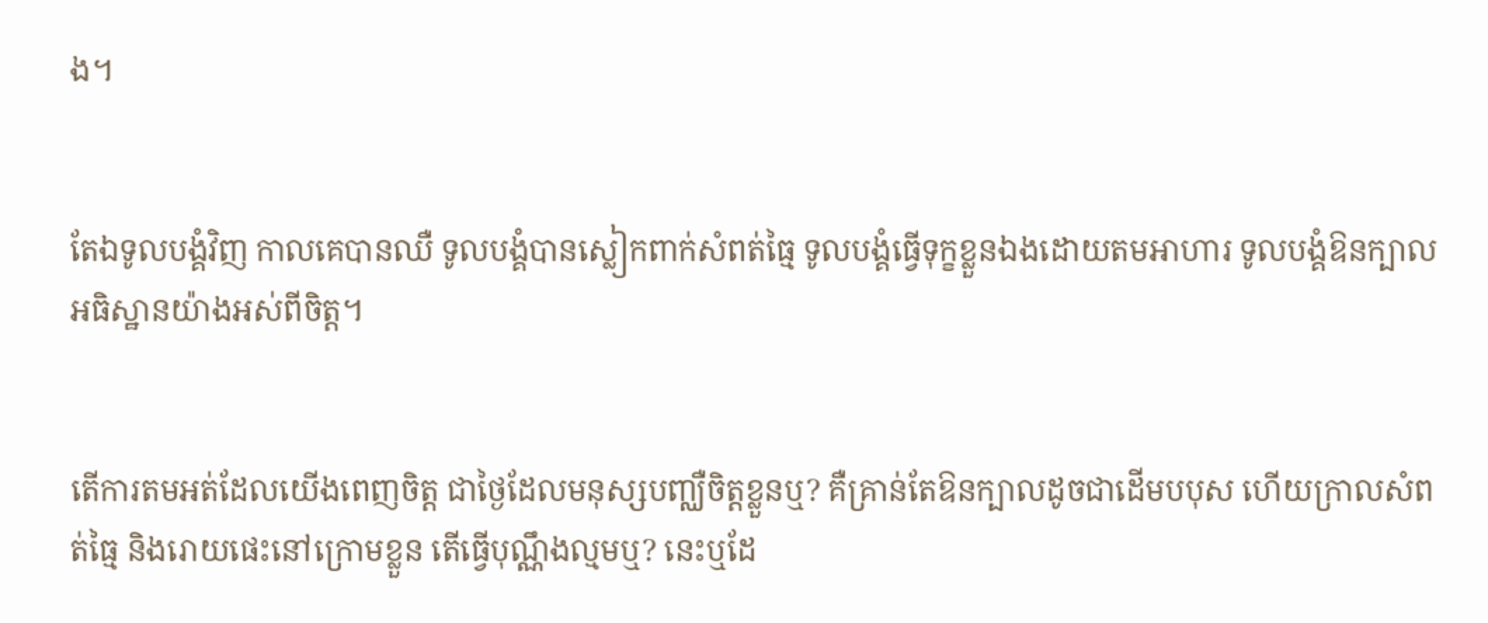ង។


តែឯទូល‌បង្គំវិញ កាលគេបានឈឺ ទូល‌បង្គំបានស្លៀក‌ពាក់សំពត់ធ្មៃ ទូល‌បង្គំធ្វើទុក្ខខ្លួនឯងដោយតមអាហារ ទូល‌បង្គំឱនក្បាលអធិស្ឋានយ៉ាងអស់ពីចិត្ត។


តើការតមអត់ដែលយើងពេញចិត្ត ជាថ្ងៃដែលមនុស្សបញ្ឈឺចិត្តខ្លួនឬ? គឺគ្រាន់តែឱនក្បាលដូចជាដើមបបុស ហើយក្រាលសំពត់ធ្មៃ និងរោយផេះនៅក្រោមខ្លួន តើធ្វើបុណ្ណឹងល្មមឬ? នេះឬដែ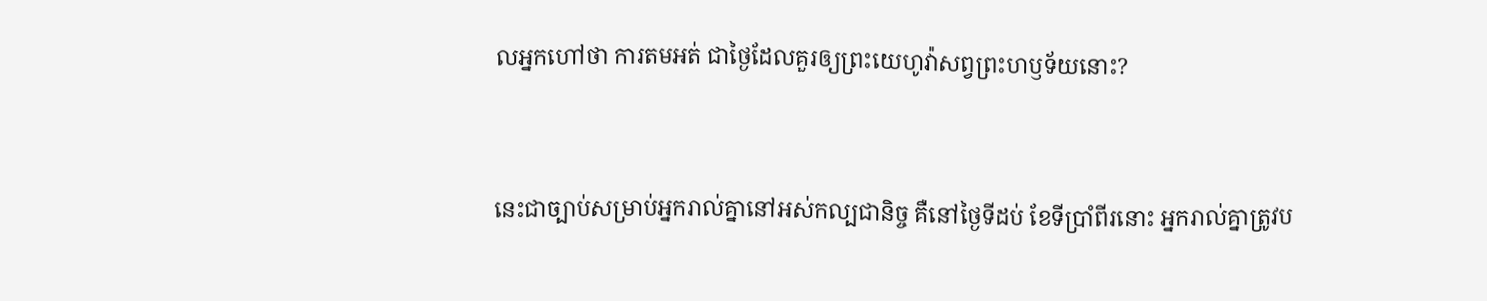លអ្នកហៅថា ការតមអត់ ជាថ្ងៃដែលគួរឲ្យព្រះ‌យេហូវ៉ាសព្វព្រះ‌ហឫ‌ទ័យនោះ?


នេះជាច្បាប់សម្រាប់អ្នករាល់គ្នានៅអស់កល្បជា‌និច្ច គឺនៅថ្ងៃទីដប់ ខែទីប្រាំពីរនោះ អ្នករាល់គ្នាត្រូវប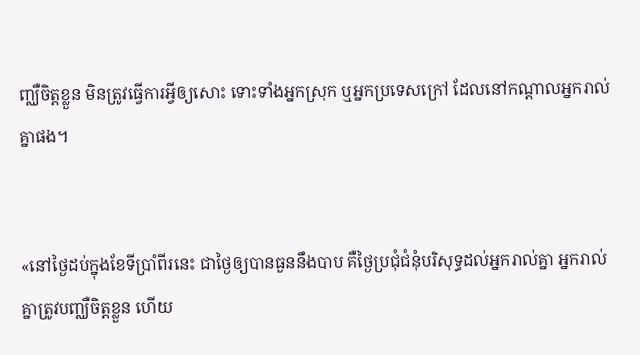ញ្ឈឺចិត្តខ្លួន មិនត្រូវធ្វើការអ្វីឲ្យសោះ ទោះទាំងអ្នកស្រុក ឬអ្នកប្រទេសក្រៅ ដែលនៅកណ្ដាលអ្នករាល់គ្នាផង។


«នៅថ្ងៃដប់ក្នុងខែទីប្រាំពីរនេះ ជាថ្ងៃឲ្យបានធួននឹងបាប គឺថ្ងៃប្រជុំជំនុំបរិសុទ្ធដល់អ្នករាល់គ្នា អ្នករាល់គ្នាត្រូវបញ្ឈឺចិត្តខ្លួន ហើយ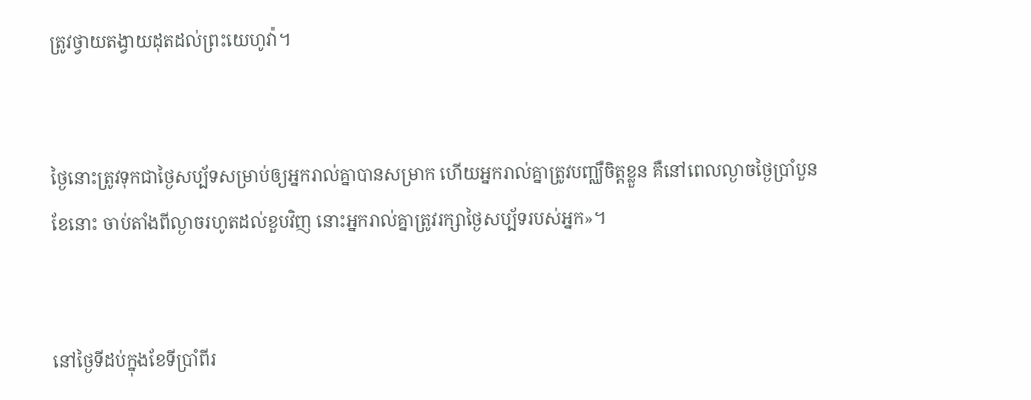ត្រូវថ្វាយតង្វាយដុតដល់ព្រះ‌យេហូវ៉ា។


ថ្ងៃនោះត្រូវទុកជាថ្ងៃសប្ប័ទសម្រាប់ឲ្យអ្នករាល់គ្នាបានសម្រាក ហើយអ្នករាល់គ្នាត្រូវបញ្ឈឺចិត្តខ្លួន គឺនៅពេលល្ងាចថ្ងៃប្រាំបួនខែនោះ ចាប់តាំងពីល្ងាចរហូតដល់ខួបវិញ នោះអ្នករាល់គ្នាត្រូវរក្សាថ្ងៃសប្ប័ទរបស់អ្នក»។


នៅថ្ងៃទីដប់ក្នុងខែទីប្រាំពីរ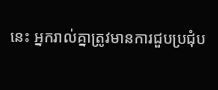នេះ អ្នករាល់គ្នាត្រូវមានការជួបប្រជុំប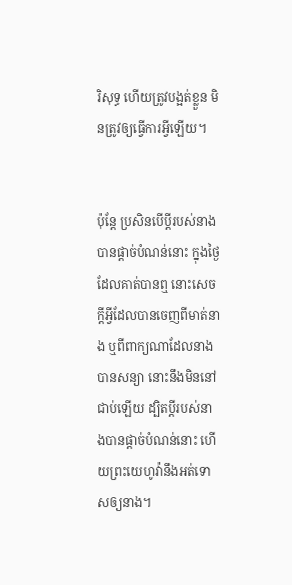រិសុទ្ធ ហើយត្រូវបង្អត់ខ្លួន មិនត្រូវឲ្យធ្វើការអ្វីឡើយ។


ប៉ុន្ដែ ប្រសិន‌បើប្តីរបស់នាងបានផ្តាច់បំណន់នោះ ក្នុងថ្ងៃដែលគាត់បានឮ នោះសេចក្ដីអ្វីដែលបានចេញពីមាត់នាង ឬពីពាក្យណាដែលនាងបានសន្យា នោះនឹងមិននៅជាប់ឡើយ ដ្បិតប្តីរបស់នាងបានផ្តាច់បំណន់នោះ ហើយព្រះ‌យេហូវ៉ានឹងអត់ទោសឲ្យនាង។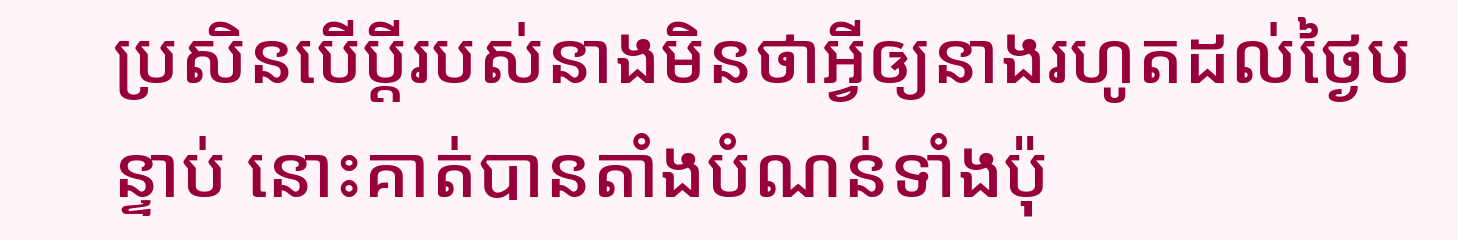ប្រសិន‌បើប្តីរបស់នាងមិនថាអ្វីឲ្យនាងរហូតដល់ថ្ងៃបន្ទាប់ នោះគាត់បានតាំងបំណន់ទាំងប៉ុ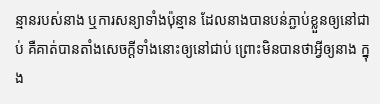ន្មានរបស់នាង ឬការសន្យាទាំងប៉ុន្មាន ដែលនាងបានបន់ភ្ជាប់ខ្លួនឲ្យនៅជាប់ គឺគាត់បានតាំងសេចក្ដីទាំងនោះឲ្យនៅជាប់ ព្រោះមិនបានថាអ្វីឲ្យនាង ក្នុង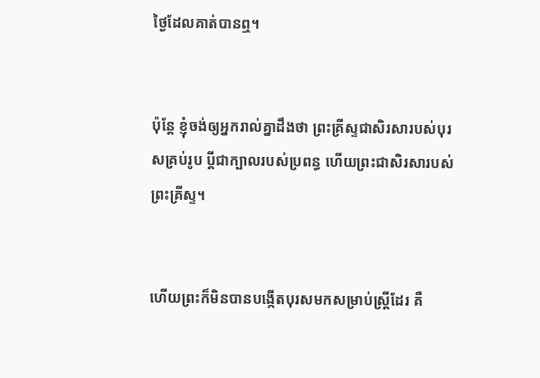ថ្ងៃដែលគាត់បានឮ។


ប៉ុន្តែ ខ្ញុំចង់ឲ្យអ្នករាល់គ្នាដឹងថា ព្រះ‌គ្រីស្ទជាសិរសារបស់បុរសគ្រប់រូប ប្ដីជាក្បាលរបស់ប្រពន្ធ ហើយព្រះជាសិរសារបស់ព្រះ‌គ្រីស្ទ។


ហើយព្រះក៏មិនបានបង្កើតបុរសមកសម្រាប់ស្ត្រីដែរ គឺ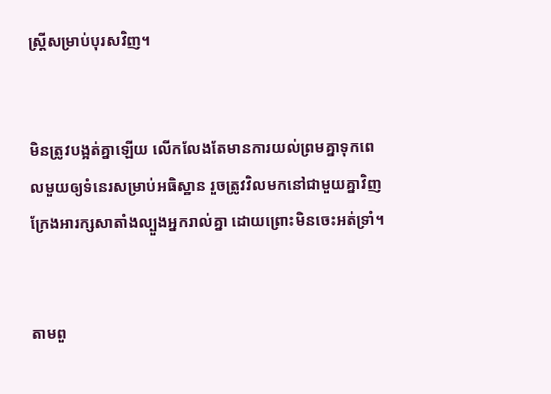ស្ត្រីសម្រាប់បុរសវិញ។


មិនត្រូវបង្អត់គ្នាឡើយ លើកលែងតែមានការយល់ព្រមគ្នាទុកពេលមួយឲ្យទំនេរសម្រាប់អធិស្ឋាន រួចត្រូវវិលមកនៅជាមួយគ្នាវិញ ក្រែងអារក្សសាតាំងល្បួងអ្នករាល់គ្នា ដោយព្រោះមិនចេះអត់ទ្រាំ។


តាមពួ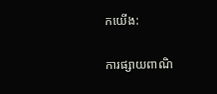កយើង:

ការផ្សាយពាណិ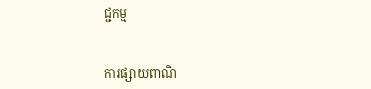ជ្ជកម្ម


ការផ្សាយពាណិ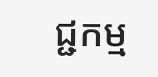ជ្ជកម្ម